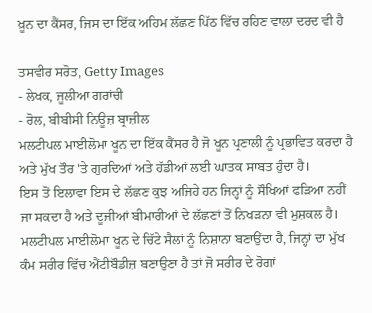ਖ਼ੂਨ ਦਾ ਕੈਂਸਰ, ਜਿਸ ਦਾ ਇੱਕ ਅਹਿਮ ਲੱਛਣ ਪਿੱਠ ਵਿੱਚ ਰਹਿਣ ਵਾਲਾ ਦਰਦ ਵੀ ਹੈ

ਤਸਵੀਰ ਸਰੋਤ, Getty Images
- ਲੇਖਕ, ਜੂਲੀਆ ਗਰਾਂਚੀ
- ਰੋਲ, ਬੀਬੀਸੀ ਨਿਊਜ਼ ਬ੍ਰਾਜ਼ੀਲ
ਮਲਟੀਪਲ ਮਾਈਲੋਮਾ ਖੂਨ ਦਾ ਇੱਕ ਕੈਂਸਰ ਹੈ ਜੋ ਖੂਨ ਪ੍ਰਣਾਲੀ ਨੂੰ ਪ੍ਰਭਾਵਿਤ ਕਰਦਾ ਹੈ ਅਤੇ ਮੁੱਖ ਤੌਰ 'ਤੇ ਗੁਰਦਿਆਂ ਅਤੇ ਹੱਡੀਆਂ ਲਈ ਘਾਤਕ ਸਾਬਤ ਹੁੰਦਾ ਹੈ।
ਇਸ ਤੋਂ ਇਲਾਵਾ ਇਸ ਦੇ ਲੱਛਣ ਕੁਝ ਅਜਿਹੇ ਹਨ ਜਿਨ੍ਹਾਂ ਨੂੰ ਸੌਖਿਆਂ ਫੜਿਆ ਨਹੀਂ ਜਾ ਸਕਦਾ ਹੈ ਅਤੇ ਦੂਜੀਆਂ ਬੀਮਾਰੀਆਂ ਦੇ ਲੱਛਣਾਂ ਤੋਂ ਨਿਖੜਨਾ ਵੀ ਮੁਸ਼ਕਲ ਹੈ।
ਮਲਟੀਪਲ ਮਾਈਲੋਮਾ ਖੂਨ ਦੇ ਚਿੱਟੇ ਸੈਲਾਂ ਨੂੰ ਨਿਸ਼ਾਨਾ ਬਣਾਉਂਦਾ ਹੈ, ਜਿਨ੍ਹਾਂ ਦਾ ਮੁੱਖ ਕੰਮ ਸਰੀਰ ਵਿੱਚ ਐਂਟੀਬੌਡੀਜ਼ ਬਣਾਉਣਾ ਹੈ ਤਾਂ ਜੋ ਸਰੀਰ ਦੇ ਰੋਗਾਂ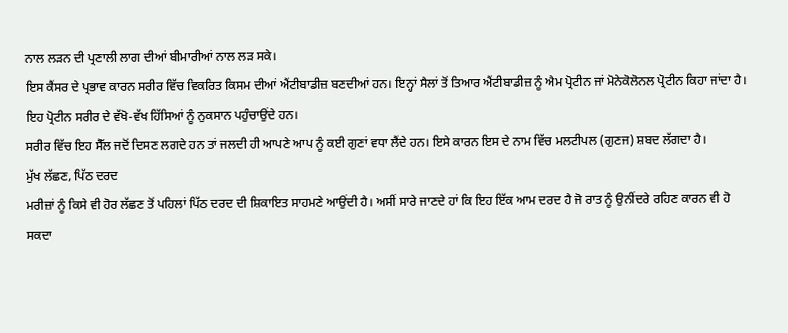ਨਾਲ ਲੜਨ ਦੀ ਪ੍ਰਣਾਲੀ ਲਾਗ ਦੀਆਂ ਬੀਮਾਰੀਆਂ ਨਾਲ ਲੜ ਸਕੇ।
ਇਸ ਕੈਂਸਰ ਦੇ ਪ੍ਰਭਾਵ ਕਾਰਨ ਸਰੀਰ ਵਿੱਚ ਵਿਕਰਿਤ ਕਿਸਮ ਦੀਆਂ ਐਂਟੀਬਾਡੀਜ਼ ਬਣਦੀਆਂ ਹਨ। ਇਨ੍ਹਾਂ ਸੈਲਾਂ ਤੋਂ ਤਿਆਰ ਐਂਟੀਬਾਡੀਜ਼ ਨੂੰ ਐਮ ਪ੍ਰੋਟੀਨ ਜਾਂ ਮੋਨੇਕੋਲੋਨਲ ਪ੍ਰੋਟੀਨ ਕਿਹਾ ਜਾਂਦਾ ਹੈ।
ਇਹ ਪ੍ਰੋਟੀਨ ਸਰੀਰ ਦੇ ਵੱਖੋ-ਵੱਖ ਹਿੱਸਿਆਂ ਨੂੰ ਨੁਕਸਾਨ ਪਹੁੰਚਾਉਂਦੇ ਹਨ।
ਸਰੀਰ ਵਿੱਚ ਇਹ ਸੈੱਲ ਜਦੋਂ ਦਿਸਣ ਲਗਦੇ ਹਨ ਤਾਂ ਜਲਦੀ ਹੀ ਆਪਣੇ ਆਪ ਨੂੰ ਕਈ ਗੁਣਾਂ ਵਧਾ ਲੈਂਦੇ ਹਨ। ਇਸੇ ਕਾਰਨ ਇਸ ਦੇ ਨਾਮ ਵਿੱਚ ਮਲਟੀਪਲ (ਗੁਣਜ) ਸ਼ਬਦ ਲੱਗਦਾ ਹੈ।
ਮੁੱਖ ਲੱਛਣ, ਪਿੱਠ ਦਰਦ
ਮਰੀਜ਼ਾਂ ਨੂੰ ਕਿਸੇ ਵੀ ਹੋਰ ਲੱਛਣ ਤੋਂ ਪਹਿਲਾਂ ਪਿੱਠ ਦਰਦ ਦੀ ਸ਼ਿਕਾਇਤ ਸਾਹਮਣੇ ਆਉਂਦੀ ਹੈ। ਅਸੀਂ ਸਾਰੇ ਜਾਣਦੇ ਹਾਂ ਕਿ ਇਹ ਇੱਕ ਆਮ ਦਰਦ ਹੈ ਜੋ ਰਾਤ ਨੂੰ ਉਨੀਂਦਰੇ ਰਹਿਣ ਕਾਰਨ ਵੀ ਹੋ ਸਕਦਾ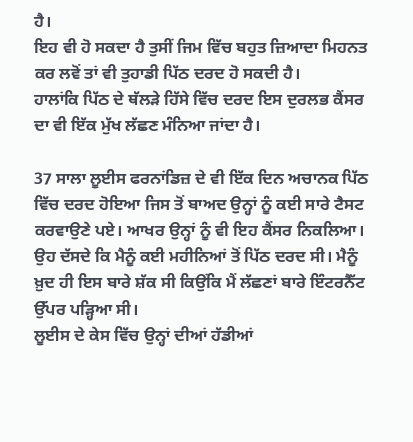ਹੈ।
ਇਹ ਵੀ ਹੋ ਸਕਦਾ ਹੈ ਤੁਸੀਂ ਜਿਮ ਵਿੱਚ ਬਹੁਤ ਜ਼ਿਆਦਾ ਮਿਹਨਤ ਕਰ ਲਵੋਂ ਤਾਂ ਵੀ ਤੁਹਾਡੀ ਪਿੱਠ ਦਰਦ ਹੋ ਸਕਦੀ ਹੈ।
ਹਾਲਾਂਕਿ ਪਿੱਠ ਦੇ ਥੱਲੜੇ ਹਿੱਸੇ ਵਿੱਚ ਦਰਦ ਇਸ ਦੁਰਲਭ ਕੈਂਸਰ ਦਾ ਵੀ ਇੱਕ ਮੁੱਖ ਲੱਛਣ ਮੰਨਿਆ ਜਾਂਦਾ ਹੈ।

37 ਸਾਲਾ ਲੂਈਸ ਫਰਨਾਂਡਿਜ਼ ਦੇ ਵੀ ਇੱਕ ਦਿਨ ਅਚਾਨਕ ਪਿੱਠ ਵਿੱਚ ਦਰਦ ਹੋਇਆ ਜਿਸ ਤੋਂ ਬਾਅਦ ਉਨ੍ਹਾਂ ਨੂੰ ਕਈ ਸਾਰੇ ਟੈਸਟ ਕਰਵਾਉਣੇ ਪਏ। ਆਖਰ ਉਨ੍ਹਾਂ ਨੂੰ ਵੀ ਇਹ ਕੈਂਸਰ ਨਿਕਲਿਆ।
ਉਹ ਦੱਸਦੇ ਕਿ ਮੈਨੂੰ ਕਈ ਮਹੀਨਿਆਂ ਤੋਂ ਪਿੱਠ ਦਰਦ ਸੀ। ਮੈਨੂੰ ਖ਼ੁਦ ਹੀ ਇਸ ਬਾਰੇ ਸ਼ੱਕ ਸੀ ਕਿਉਂਕਿ ਮੈਂ ਲੱਛਣਾਂ ਬਾਰੇ ਇੰਟਰਨੈੱਟ ਉੱਪਰ ਪੜ੍ਹਿਆ ਸੀ।
ਲੂਈਸ ਦੇ ਕੇਸ ਵਿੱਚ ਉਨ੍ਹਾਂ ਦੀਆਂ ਹੱਡੀਆਂ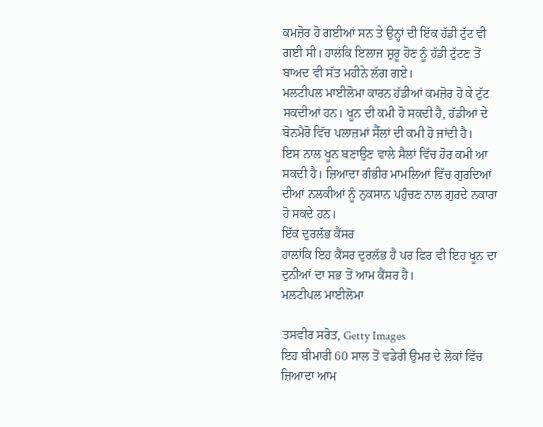ਕਮਜ਼ੋਰ ਹੋ ਗਈਆਂ ਸਨ ਤੇ ਉਨ੍ਹਾਂ ਦੀ ਇੱਕ ਹੱਡੀ ਟੁੱਟ ਵੀ ਗਈ ਸੀ। ਹਾਲਂਕਿ ਇਲਾਜ ਸ਼ੁਰੂ ਹੋਣ ਨੂੰ ਹੱਡੀ ਟੁੱਟਣ ਤੋਂ ਬਾਅਦ ਵੀ ਸੱਤ ਮਹੀਨੇ ਲੱਗ ਗਏ।
ਮਲਟੀਪਲ ਮਾਈਲੋਮਾ ਕਾਰਨ ਹੱਡੀਆਂ ਕਮਜ਼ੋਰ ਹੋ ਕੇ ਟੁੱਟ ਸਕਦੀਆਂ ਹਨ। ਖੂਨ ਦੀ ਕਮੀ ਹੋ ਸਕਦੀ ਹੈ, ਹੱਡੀਆਂ ਦੇ ਬੋਨਮੈਰੋ ਵਿੱਚ ਪਲਾਜ਼ਮਾਂ ਸੈੱਲਾਂ ਦੀ ਕਮੀ ਹੋ ਜਾਂਦੀ ਹੈ।
ਇਸ ਨਾਲ ਖੂਨ ਬਣਾਉਣ ਵਾਲੇ ਸੈਲਾਂ ਵਿੱਚ ਹੋਰ ਕਮੀ ਆ ਸਕਦੀ ਹੈ। ਜ਼ਿਆਦਾ ਗੰਭੀਰ ਮਾਮਲਿਆਂ ਵਿੱਚ ਗੁਰਦਿਆਂ ਦੀਆਂ ਨਲਕੀਆਂ ਨੂੰ ਨੁਕਸਾਨ ਪਹੁੰਚਣ ਨਾਲ ਗੁਰਦੇ ਨਕਾਰਾ ਹੋ ਸਕਦੇ ਹਨ।
ਇੱਕ ਦੁਰਲੱਭ ਕੈਂਸਰ
ਹਾਲਾਂਕਿ ਇਹ ਕੈਂਸਰ ਦੁਰਲੱਭ ਹੈ ਪਰ ਫਿਰ ਵੀ ਇਹ ਖੂਨ ਦਾ ਦੁਨੀਆਂ ਦਾ ਸਭ ਤੋਂ ਆਮ ਕੈਂਸਰ ਹੈ।
ਮਲਟੀਪਲ ਮਾਈਲੋਮਾ

ਤਸਵੀਰ ਸਰੋਤ, Getty Images
ਇਹ ਬੀਮਾਰੀ 60 ਸਾਲ ਤੋਂ ਵਡੇਰੀ ਉਮਰ ਦੇ ਲੋਕਾਂ ਵਿੱਚ ਜ਼ਿਆਦਾ ਆਮ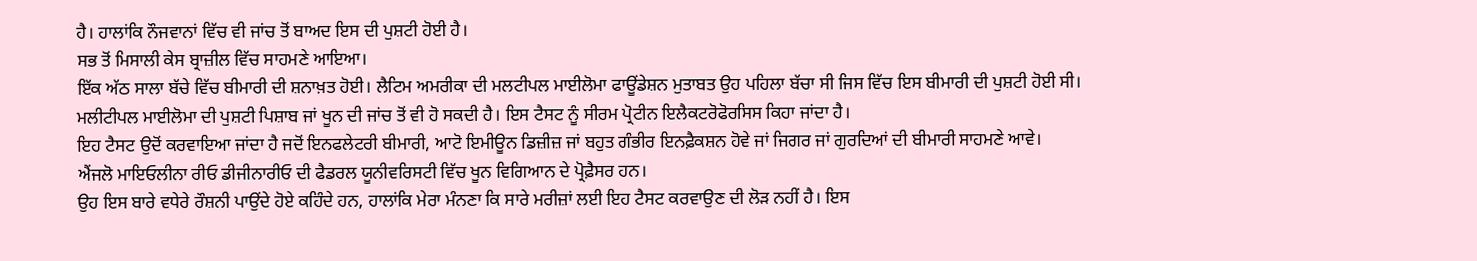ਹੈ। ਹਾਲਾਂਕਿ ਨੌਜਵਾਨਾਂ ਵਿੱਚ ਵੀ ਜਾਂਚ ਤੋਂ ਬਾਅਦ ਇਸ ਦੀ ਪੁਸ਼ਟੀ ਹੋਈ ਹੈ।
ਸਭ ਤੋਂ ਮਿਸਾਲੀ ਕੇਸ ਬ੍ਰਾਜ਼ੀਲ ਵਿੱਚ ਸਾਹਮਣੇ ਆਇਆ।
ਇੱਕ ਅੱਠ ਸਾਲਾ ਬੱਚੇ ਵਿੱਚ ਬੀਮਾਰੀ ਦੀ ਸ਼ਨਾਖ਼ਤ ਹੋਈ। ਲੈਟਿਮ ਅਮਰੀਕਾ ਦੀ ਮਲਟੀਪਲ ਮਾਈਲੋਮਾ ਫਾਊਂਡੇਸ਼ਨ ਮੁਤਾਬਤ ਉਹ ਪਹਿਲਾ ਬੱਚਾ ਸੀ ਜਿਸ ਵਿੱਚ ਇਸ ਬੀਮਾਰੀ ਦੀ ਪੁਸ਼ਟੀ ਹੋਈ ਸੀ।
ਮਲੀਟੀਪਲ ਮਾਈਲੋਮਾ ਦੀ ਪੁਸ਼ਟੀ ਪਿਸ਼ਾਬ ਜਾਂ ਖੂਨ ਦੀ ਜਾਂਚ ਤੋਂ ਵੀ ਹੋ ਸਕਦੀ ਹੈ। ਇਸ ਟੈਸਟ ਨੂੰ ਸੀਰਮ ਪ੍ਰੋਟੀਨ ਇਲੈਕਟਰੋਫੋਰਸਿਸ ਕਿਹਾ ਜਾਂਦਾ ਹੈ।
ਇਹ ਟੈਸਟ ਉਦੋਂ ਕਰਵਾਇਆ ਜਾਂਦਾ ਹੈ ਜਦੋਂ ਇਨਫਲੇਟਰੀ ਬੀਮਾਰੀ, ਆਟੋ ਇਮੀਊਨ ਡਿਜ਼ੀਜ਼ ਜਾਂ ਬਹੁਤ ਗੰਭੀਰ ਇਨਫ਼ੈਕਸ਼ਨ ਹੋਵੇ ਜਾਂ ਜਿਗਰ ਜਾਂ ਗੁਰਦਿਆਂ ਦੀ ਬੀਮਾਰੀ ਸਾਹਮਣੇ ਆਵੇ।
ਐਂਜਲੋ ਮਾਇਓਲੀਨਾ ਰੀਓ ਡੀਜੀਨਾਰੀਓ ਦੀ ਫੈਡਰਲ ਯੂਨੀਵਰਿਸਟੀ ਵਿੱਚ ਖੂਨ ਵਿਗਿਆਨ ਦੇ ਪ੍ਰੋਫ਼ੈਸਰ ਹਨ।
ਉਹ ਇਸ ਬਾਰੇ ਵਧੇਰੇ ਰੌਸ਼ਨੀ ਪਾਉਂਦੇ ਹੋਏ ਕਹਿੰਦੇ ਹਨ, ਹਾਲਾਂਕਿ ਮੇਰਾ ਮੰਨਣਾ ਕਿ ਸਾਰੇ ਮਰੀਜ਼ਾਂ ਲਈ ਇਹ ਟੈਸਟ ਕਰਵਾਉਣ ਦੀ ਲੋੜ ਨਹੀਂ ਹੈ। ਇਸ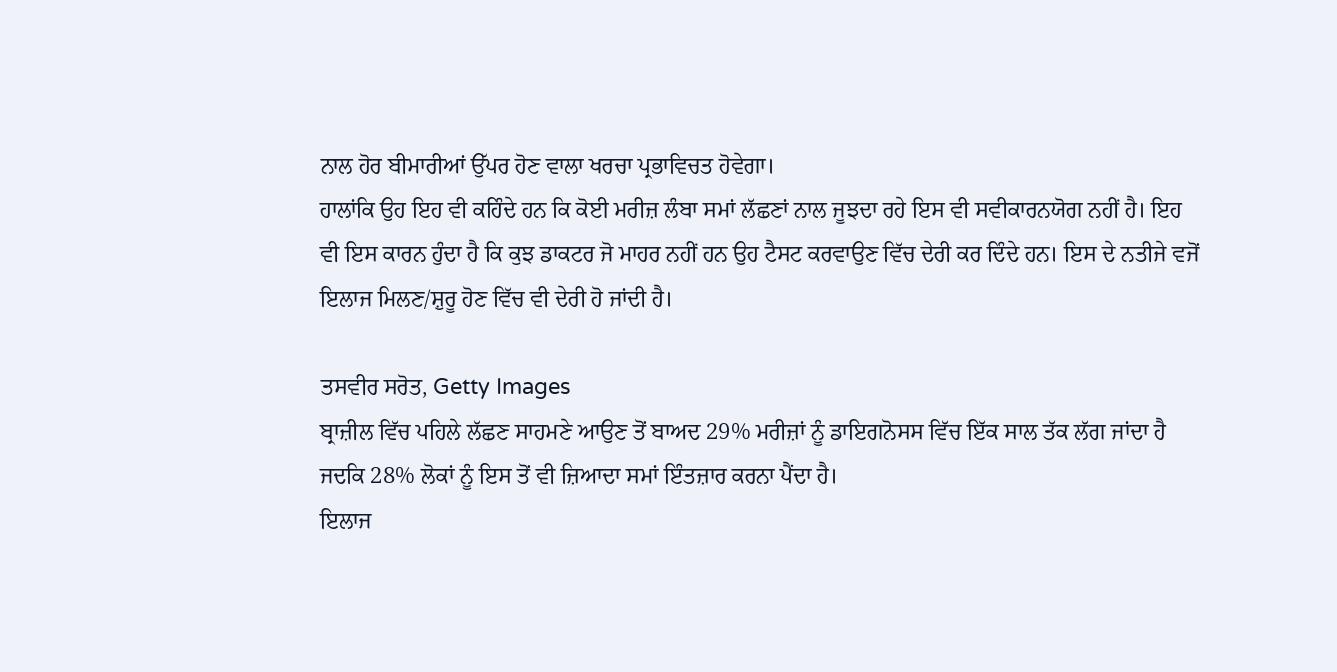ਨਾਲ ਹੋਰ ਬੀਮਾਰੀਆਂ ਉੱਪਰ ਹੋਣ ਵਾਲਾ ਖਰਚਾ ਪ੍ਰਭਾਵਿਚਤ ਹੋਵੇਗਾ।
ਹਾਲਾਂਕਿ ਉਹ ਇਹ ਵੀ ਕਹਿੰਦੇ ਹਨ ਕਿ ਕੋਈ ਮਰੀਜ਼ ਲੰਬਾ ਸਮਾਂ ਲੱਛਣਾਂ ਨਾਲ ਜੂਝਦਾ ਰਹੇ ਇਸ ਵੀ ਸਵੀਕਾਰਨਯੋਗ ਨਹੀਂ ਹੈ। ਇਹ ਵੀ ਇਸ ਕਾਰਨ ਹੁੰਦਾ ਹੈ ਕਿ ਕੁਝ ਡਾਕਟਰ ਜੋ ਮਾਹਰ ਨਹੀਂ ਹਨ ਉਹ ਟੈਸਟ ਕਰਵਾਉਣ ਵਿੱਚ ਦੇਰੀ ਕਰ ਦਿੰਦੇ ਹਨ। ਇਸ ਦੇ ਨਤੀਜੇ ਵਜੋਂ ਇਲਾਜ ਮਿਲਣ/ਸ਼ੁਰੂ ਹੋਣ ਵਿੱਚ ਵੀ ਦੇਰੀ ਹੋ ਜਾਂਦੀ ਹੈ।

ਤਸਵੀਰ ਸਰੋਤ, Getty Images
ਬ੍ਰਾਜ਼ੀਲ ਵਿੱਚ ਪਹਿਲੇ ਲੱਛਣ ਸਾਹਮਣੇ ਆਉਣ ਤੋਂ ਬਾਅਦ 29% ਮਰੀਜ਼ਾਂ ਨੂੰ ਡਾਇਗਨੋਸਸ ਵਿੱਚ ਇੱਕ ਸਾਲ ਤੱਕ ਲੱਗ ਜਾਂਦਾ ਹੈ ਜਦਕਿ 28% ਲੋਕਾਂ ਨੂੰ ਇਸ ਤੋਂ ਵੀ ਜ਼ਿਆਦਾ ਸਮਾਂ ਇੰਤਜ਼ਾਰ ਕਰਨਾ ਪੈਂਦਾ ਹੈ।
ਇਲਾਜ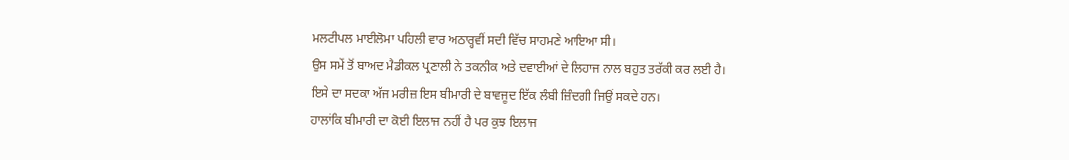ਮਲਟੀਪਲ ਮਾਈਲੋਮਾ ਪਹਿਲੀ ਵਾਰ ਅਠਾਰ੍ਹਵੀਂ ਸਦੀ ਵਿੱਚ ਸਾਹਮਣੇ ਆਇਆ ਸੀ।
ਉਸ ਸਮੇਂ ਤੋਂ ਬਾਅਦ ਮੈਡੀਕਲ ਪ੍ਰਣਾਲੀ ਨੇ ਤਕਨੀਕ ਅਤੇ ਦਵਾਈਆਂ ਦੇ ਲਿਹਾਜ ਨਾਲ ਬਹੁਤ ਤਰੱਕੀ ਕਰ ਲਈ ਹੈ।
ਇਸੇ ਦਾ ਸਦਕਾ ਅੱਜ ਮਰੀਜ਼ ਇਸ ਬੀਮਾਰੀ ਦੇ ਬਾਵਜੂਦ ਇੱਕ ਲੰਬੀ ਜ਼ਿੰਦਗੀ ਜਿਉਂ ਸਕਦੇ ਹਨ।
ਹਾਲਾਂਕਿ ਬੀਮਾਰੀ ਦਾ ਕੋਈ ਇਲਾਜ ਨਹੀਂ ਹੈ ਪਰ ਕੁਝ ਇਲਾਜ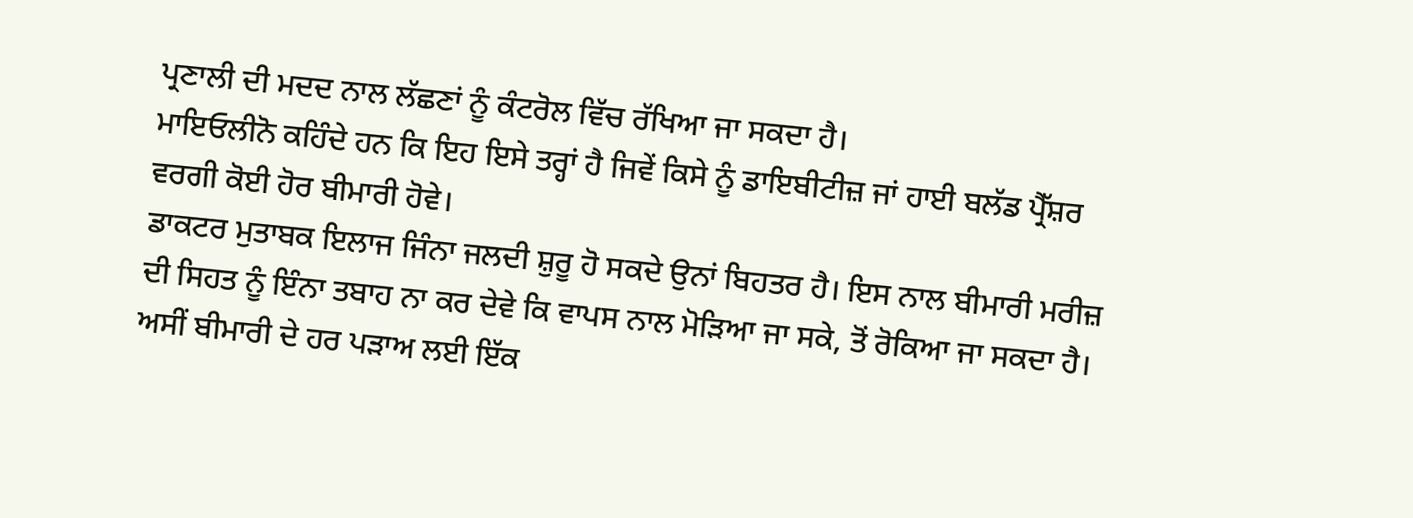ਪ੍ਰਣਾਲੀ ਦੀ ਮਦਦ ਨਾਲ ਲੱਛਣਾਂ ਨੂੰ ਕੰਟਰੋਲ ਵਿੱਚ ਰੱਖਿਆ ਜਾ ਸਕਦਾ ਹੈ।
ਮਾਇਓਲੀਨੋ ਕਹਿੰਦੇ ਹਨ ਕਿ ਇਹ ਇਸੇ ਤਰ੍ਹਾਂ ਹੈ ਜਿਵੇਂ ਕਿਸੇ ਨੂੰ ਡਾਇਬੀਟੀਜ਼ ਜਾਂ ਹਾਈ ਬਲੱਡ ਪ੍ਰੈੱਸ਼ਰ ਵਰਗੀ ਕੋਈ ਹੋਰ ਬੀਮਾਰੀ ਹੋਵੇ।
ਡਾਕਟਰ ਮੁਤਾਬਕ ਇਲਾਜ ਜਿੰਨਾ ਜਲਦੀ ਸ਼ੁਰੂ ਹੋ ਸਕਦੇ ਉਨਾਂ ਬਿਹਤਰ ਹੈ। ਇਸ ਨਾਲ ਬੀਮਾਰੀ ਮਰੀਜ਼ ਦੀ ਸਿਹਤ ਨੂੰ ਇੰਨਾ ਤਬਾਹ ਨਾ ਕਰ ਦੇਵੇ ਕਿ ਵਾਪਸ ਨਾਲ ਮੋੜਿਆ ਜਾ ਸਕੇ, ਤੋਂ ਰੋਕਿਆ ਜਾ ਸਕਦਾ ਹੈ।
ਅਸੀਂ ਬੀਮਾਰੀ ਦੇ ਹਰ ਪੜਾਅ ਲਈ ਇੱਕ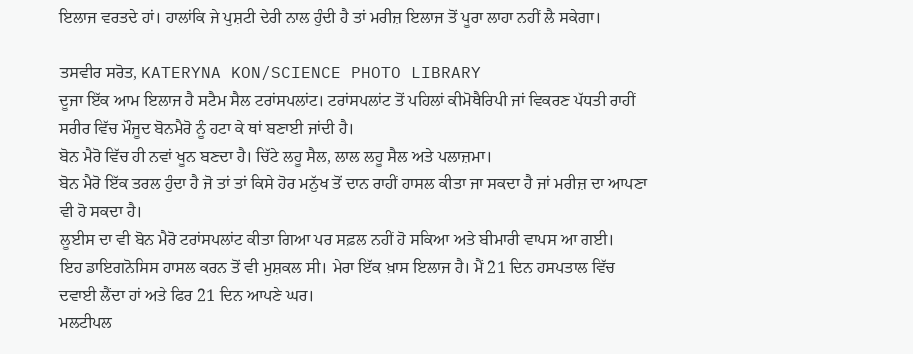ਇਲਾਜ ਵਰਤਦੇ ਹਾਂ। ਹਾਲਾਂਕਿ ਜੇ ਪੁਸ਼ਟੀ ਦੇਰੀ ਨਾਲ ਹੁੰਦੀ ਹੈ ਤਾਂ ਮਰੀਜ਼ ਇਲਾਜ ਤੋਂ ਪੂਰਾ ਲਾਹਾ ਨਹੀਂ ਲੈ ਸਕੇਗਾ।

ਤਸਵੀਰ ਸਰੋਤ, KATERYNA KON/SCIENCE PHOTO LIBRARY
ਦੂਜਾ ਇੱਕ ਆਮ ਇਲਾਜ ਹੈ ਸਟੈਮ ਸੈਲ ਟਰਾਂਸਪਲਾਂਟ। ਟਰਾਂਸਪਲਾਂਟ ਤੋਂ ਪਹਿਲਾਂ ਕੀਮੋਥੈਰਿਪੀ ਜਾਂ ਵਿਕਰਣ ਪੱਧਤੀ ਰਾਹੀਂ ਸਰੀਰ ਵਿੱਚ ਮੌਜੂਦ ਬੋਨਮੈਰੋ ਨੂੰ ਹਟਾ ਕੇ ਥਾਂ ਬਣਾਈ ਜਾਂਦੀ ਹੈ।
ਬੋਨ ਮੈਰੋ ਵਿੱਚ ਹੀ ਨਵਾਂ ਖੂਨ ਬਣਦਾ ਹੈ। ਚਿੱਟੇ ਲਹੂ ਸੈਲ, ਲਾਲ ਲਹੂ ਸੈਲ ਅਤੇ ਪਲਾਜ਼ਮਾ।
ਬੋਨ ਮੈਰੋ ਇੱਕ ਤਰਲ ਹੁੰਦਾ ਹੈ ਜੋ ਤਾਂ ਤਾਂ ਕਿਸੇ ਹੋਰ ਮਨੁੱਖ ਤੋਂ ਦਾਨ ਰਾਹੀਂ ਹਾਸਲ ਕੀਤਾ ਜਾ ਸਕਦਾ ਹੈ ਜਾਂ ਮਰੀਜ਼ ਦਾ ਆਪਣਾ ਵੀ ਹੋ ਸਕਦਾ ਹੈ।
ਲੂਈਸ ਦਾ ਵੀ ਬੋਨ ਮੈਰੋ ਟਰਾਂਸਪਲਾਂਟ ਕੀਤਾ ਗਿਆ ਪਰ ਸਫ਼ਲ ਨਹੀਂ ਹੋ ਸਕਿਆ ਅਤੇ ਬੀਮਾਰੀ ਵਾਪਸ ਆ ਗਈ।
ਇਹ ਡਾਇਗਨੋਸਿਸ ਹਾਸਲ ਕਰਨ ਤੋਂ ਵੀ ਮੁਸ਼ਕਲ ਸੀ। ਮੇਰਾ ਇੱਕ ਖ਼ਾਸ ਇਲਾਜ ਹੈ। ਮੈਂ 21 ਦਿਨ ਹਸਪਤਾਲ ਵਿੱਚ ਦਵਾਈ ਲੈਂਦਾ ਹਾਂ ਅਤੇ ਫਿਰ 21 ਦਿਨ ਆਪਣੇ ਘਰ।
ਮਲਟੀਪਲ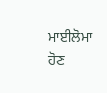ਮਾਈਲੋਮਾ ਹੋਣ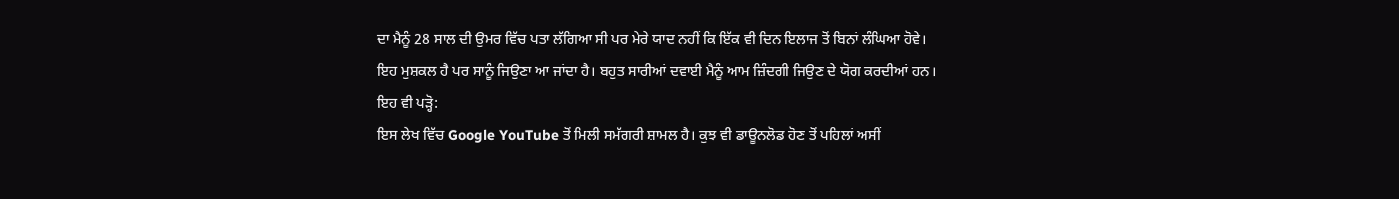ਦਾ ਮੈਨੂੰ 28 ਸਾਲ ਦੀ ਉਮਰ ਵਿੱਚ ਪਤਾ ਲੱਗਿਆ ਸੀ ਪਰ ਮੇਰੇ ਯਾਦ ਨਹੀਂ ਕਿ ਇੱਕ ਵੀ ਦਿਨ ਇਲਾਜ ਤੋਂ ਬਿਨਾਂ ਲੰਘਿਆ ਹੋਵੇ।
ਇਹ ਮੁਸ਼ਕਲ ਹੈ ਪਰ ਸਾਨੂੰ ਜਿਉਣਾ ਆ ਜਾਂਦਾ ਹੈ। ਬਹੁਤ ਸਾਰੀਆਂ ਦਵਾਈ ਮੈਨੂੰ ਆਮ ਜ਼ਿੰਦਗੀ ਜਿਉਣ ਦੇ ਯੋਗ ਕਰਦੀਆਂ ਹਨ।
ਇਹ ਵੀ ਪੜ੍ਹੋ:
ਇਸ ਲੇਖ ਵਿੱਚ Google YouTube ਤੋਂ ਮਿਲੀ ਸਮੱਗਰੀ ਸ਼ਾਮਲ ਹੈ। ਕੁਝ ਵੀ ਡਾਊਨਲੋਡ ਹੋਣ ਤੋਂ ਪਹਿਲਾਂ ਅਸੀਂ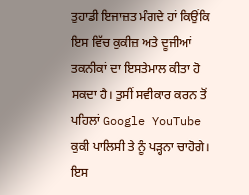ਤੁਹਾਡੀ ਇਜਾਜ਼ਤ ਮੰਗਦੇ ਹਾਂ ਕਿਉਂਕਿ ਇਸ ਵਿੱਚ ਕੁਕੀਜ਼ ਅਤੇ ਦੂਜੀਆਂ ਤਕਨੀਕਾਂ ਦਾ ਇਸਤੇਮਾਲ ਕੀਤਾ ਹੋ ਸਕਦਾ ਹੈ। ਤੁਸੀਂ ਸਵੀਕਾਰ ਕਰਨ ਤੋਂ ਪਹਿਲਾਂ Google YouTube ਕੁਕੀ ਪਾਲਿਸੀ ਤੇ ਨੂੰ ਪੜ੍ਹਨਾ ਚਾਹੋਗੇ। ਇਸ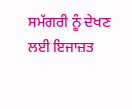ਸਮੱਗਰੀ ਨੂੰ ਦੇਖਣ ਲਈ ਇਜਾਜ਼ਤ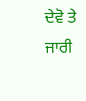ਦੇਵੋ ਤੇ ਜਾਰੀ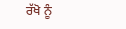ਰੱਖੋ ਨੂੰ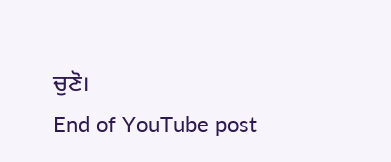ਚੁਣੋ।
End of YouTube post